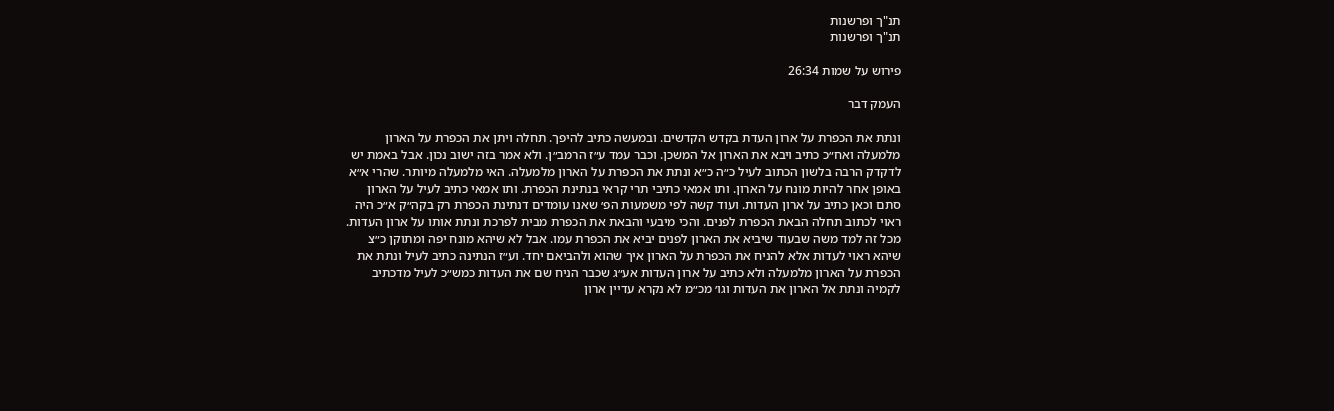תנ"ך ופרשנות
תנ"ך ופרשנות

פירוש על שמות 26:34

העמק דבר

ונתת את הכפרת על ארון העדת בקדש הקדשים. ובמעשה כתיב להיפך. תחלה ויתן את הכפרת על הארון מלמעלה ואח״כ כתיב ויבא את הארון אל המשכן. וכבר עמד ע״ז הרמב״ן. ולא אמר בזה ישוב נכון. אבל באמת יש לדקדק הרבה בלשון הכתוב לעיל כ״ה כ״א ונתת את הכפרת על הארון מלמעלה. האי מלמעלה מיותר. שהרי א״א באופן אחר להיות מונח על הארון. ותו אמאי כתיבי תרי קראי בנתינת הכפרת. ותו אמאי כתיב לעיל על הארון סתם וכאן כתיב על ארון העדות. ועוד קשה לפי משמעות הפ׳ שאנו עומדים דנתינת הכפרת רק בקה״ק א״כ היה ראוי לכתוב תחלה הבאת הכפרת לפנים. והכי מיבעי והבאת את הכפרת מבית לפרכת ונתת אותו על ארון העדות. מכל זה למד משה שבעוד שיביא את הארון לפנים יביא את הכפרת עמו. אבל לא שיהא מונח יפה ומתוקן כ״צ שיהא ראוי לעדות אלא להניח את הכפרת על הארון איך שהוא ולהביאם יחד. וע״ז הנתינה כתיב לעיל ונתת את הכפרת על הארון מלמעלה ולא כתיב על ארון העדות אע״ג שכבר הניח שם את העדות כמש״כ לעיל מדכתיב לקמיה ונתת אל הארון את העדות וגו׳ מכ״מ לא נקרא עדיין ארון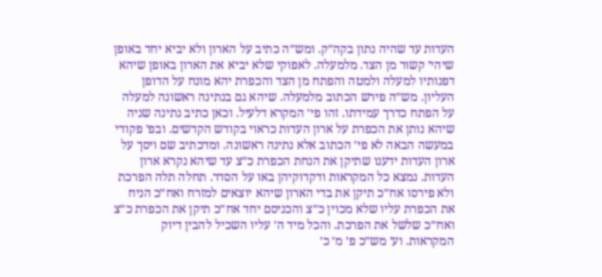העדות עד שהיה נתון בקה״ק. ומש״ה כתיב על הארון ולא יביא יחד באופן שיהי׳ קשור מן הצד. מלמעלה. לאפוקי שלא יביא את הארון באופן שיהא דפנותיו למעלה ולמטה והפתח מן הצד והכפרת יהא מונח על הדופן העליון. מש״ה פירש הכתוב מלמעלה. שיהא גם בנתינה ראשונה למעלה על הפתח כדרך עמידתו. זהו פי׳ המקרא דלעיל. וכאן כתיב נתינה שניה שיהא נותן את הכפרת על ארון העדות כראוי בקודש הקדשים. ובפ׳ פקודי במעשה הבאה לא פי׳ הכתוב אלא נתינה ראשונה. ומדכתיב שם ויסך על ארון העדות ידענו שתיקן את הנחת הכפרת כ״צ עד שיהא נקרא ארון העדות. נמצא כל המקראות ודקדוקיהן באו על הסדר. תחלה תלה הפרכת ולא פירסו אח״כ תיקן את בדי הארון שיהא יוצאים למזרח ואח״כ הניח את הכפרת עליו שלא מכוין כ״צ והכניסם יחד אח״כ תיקן את הכפרת כ״צ ואח״כ שלשל את הפרכת. והכל מיד ה׳ עליו השכיל להבין דיוק המקראות. וע׳ מש״כ פ׳ מ׳ כ׳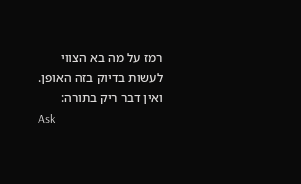רמז על מה בא הצווי לעשות בדיוק בזה האופן. ואין דבר ריק בתורה:
Ask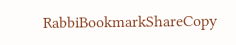RabbiBookmarkShareCopy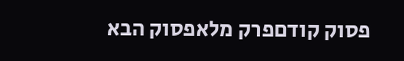פסוק קודםפרק מלאפסוק הבא